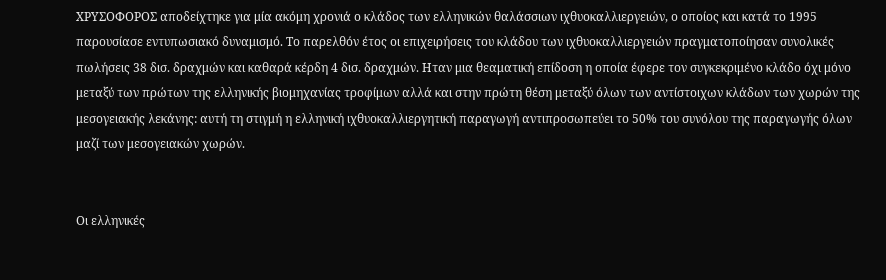ΧΡΥΣΟΦΟΡΟΣ αποδείχτηκε για μία ακόμη χρονιά ο κλάδος των ελληνικών θαλάσσιων ιχθυοκαλλιεργειών, ο οποίος και κατά το 1995 παρουσίασε εντυπωσιακό δυναμισμό. Το παρελθόν έτος οι επιχειρήσεις του κλάδου των ιχθυοκαλλιεργειών πραγματοποίησαν συνολικές πωλήσεις 38 δισ. δραχμών και καθαρά κέρδη 4 δισ. δραχμών. Ηταν μια θεαματική επίδοση η οποία έφερε τον συγκεκριμένο κλάδο όχι μόνο μεταξύ των πρώτων της ελληνικής βιομηχανίας τροφίμων αλλά και στην πρώτη θέση μεταξύ όλων των αντίστοιχων κλάδων των χωρών της μεσογειακής λεκάνης: αυτή τη στιγμή η ελληνική ιχθυοκαλλιεργητική παραγωγή αντιπροσωπεύει το 50% του συνόλου της παραγωγής όλων μαζί των μεσογειακών χωρών.


Οι ελληνικές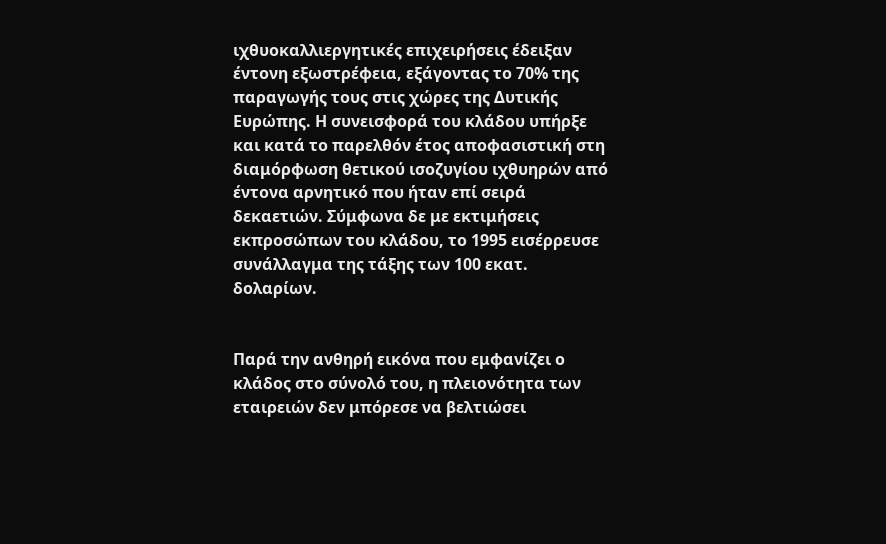ιχθυοκαλλιεργητικές επιχειρήσεις έδειξαν έντονη εξωστρέφεια, εξάγοντας το 70% της παραγωγής τους στις χώρες της Δυτικής Ευρώπης. Η συνεισφορά του κλάδου υπήρξε και κατά το παρελθόν έτος αποφασιστική στη διαμόρφωση θετικού ισοζυγίου ιχθυηρών από έντονα αρνητικό που ήταν επί σειρά δεκαετιών. Σύμφωνα δε με εκτιμήσεις εκπροσώπων του κλάδου, το 1995 εισέρρευσε συνάλλαγμα της τάξης των 100 εκατ. δολαρίων.


Παρά την ανθηρή εικόνα που εμφανίζει ο κλάδος στο σύνολό του, η πλειονότητα των εταιρειών δεν μπόρεσε να βελτιώσει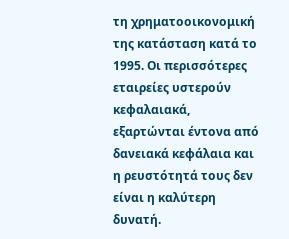τη χρηματοοικονομική της κατάσταση κατά το 1995. Οι περισσότερες εταιρείες υστερούν κεφαλαιακά, εξαρτώνται έντονα από δανειακά κεφάλαια και η ρευστότητά τους δεν είναι η καλύτερη δυνατή.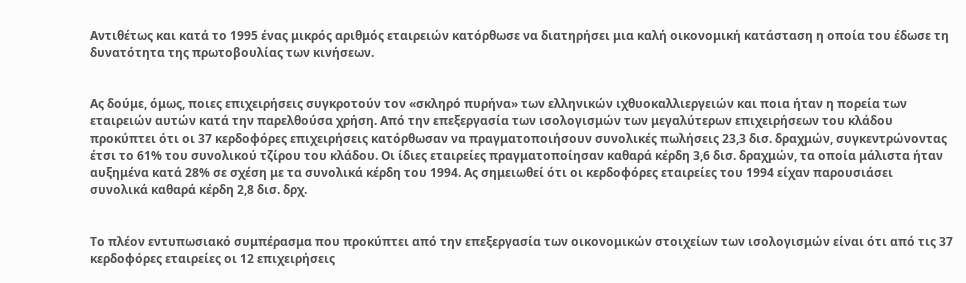Αντιθέτως και κατά το 1995 ένας μικρός αριθμός εταιρειών κατόρθωσε να διατηρήσει μια καλή οικονομική κατάσταση η οποία του έδωσε τη δυνατότητα της πρωτοβουλίας των κινήσεων.


Ας δούμε, όμως, ποιες επιχειρήσεις συγκροτούν τον «σκληρό πυρήνα» των ελληνικών ιχθυοκαλλιεργειών και ποια ήταν η πορεία των εταιρειών αυτών κατά την παρελθούσα χρήση. Από την επεξεργασία των ισολογισμών των μεγαλύτερων επιχειρήσεων του κλάδου προκύπτει ότι οι 37 κερδοφόρες επιχειρήσεις κατόρθωσαν να πραγματοποιήσουν συνολικές πωλήσεις 23,3 δισ. δραχμών, συγκεντρώνοντας έτσι το 61% του συνολικού τζίρου του κλάδου. Οι ίδιες εταιρείες πραγματοποίησαν καθαρά κέρδη 3,6 δισ. δραχμών, τα οποία μάλιστα ήταν αυξημένα κατά 28% σε σχέση με τα συνολικά κέρδη του 1994. Ας σημειωθεί ότι οι κερδοφόρες εταιρείες του 1994 είχαν παρουσιάσει συνολικά καθαρά κέρδη 2,8 δισ. δρχ.


Το πλέον εντυπωσιακό συμπέρασμα που προκύπτει από την επεξεργασία των οικονομικών στοιχείων των ισολογισμών είναι ότι από τις 37 κερδοφόρες εταιρείες οι 12 επιχειρήσεις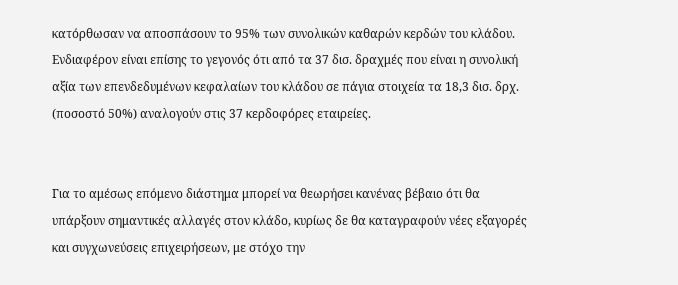κατόρθωσαν να αποσπάσουν το 95% των συνολικών καθαρών κερδών του κλάδου. Ενδιαφέρον είναι επίσης το γεγονός ότι από τα 37 δισ. δραχμές που είναι η συνολική αξία των επενδεδυμένων κεφαλαίων του κλάδου σε πάγια στοιχεία τα 18,3 δισ. δρχ. (ποσοστό 50%) αναλογούν στις 37 κερδοφόρες εταιρείες.


Για το αμέσως επόμενο διάστημα μπορεί να θεωρήσει κανένας βέβαιο ότι θα υπάρξουν σημαντικές αλλαγές στον κλάδο, κυρίως δε θα καταγραφούν νέες εξαγορές και συγχωνεύσεις επιχειρήσεων, με στόχο την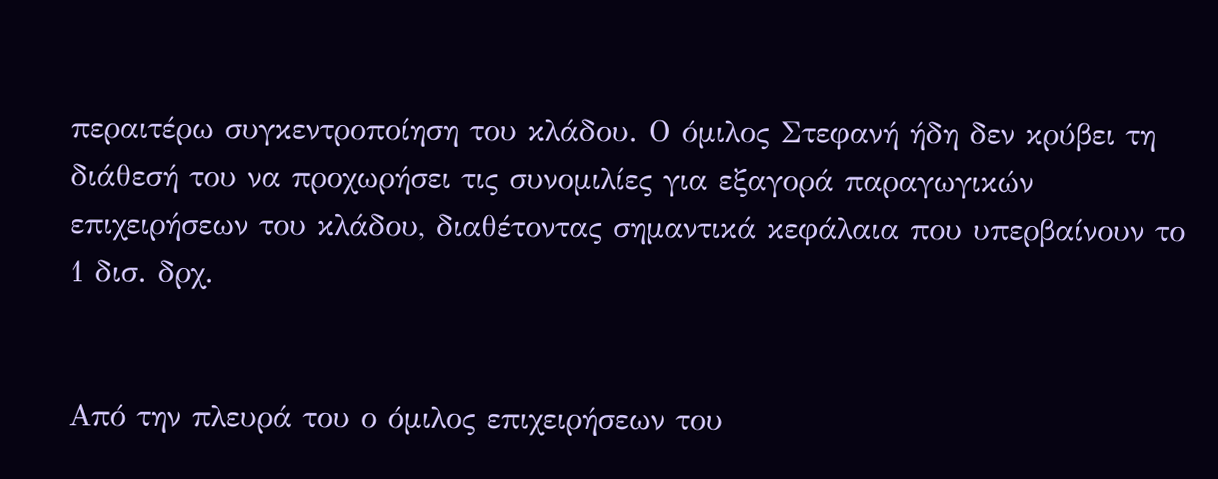περαιτέρω συγκεντροποίηση του κλάδου. Ο όμιλος Στεφανή ήδη δεν κρύβει τη διάθεσή του να προχωρήσει τις συνομιλίες για εξαγορά παραγωγικών επιχειρήσεων του κλάδου, διαθέτοντας σημαντικά κεφάλαια που υπερβαίνουν το 1 δισ. δρχ.


Από την πλευρά του ο όμιλος επιχειρήσεων του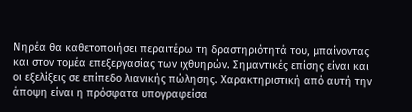Νηρέα θα καθετοποιήσει περαιτέρω τη δραστηριότητά του, μπαίνοντας και στον τομέα επεξεργασίας των ιχθυηρών. Σημαντικές επίσης είναι και οι εξελίξεις σε επίπεδο λιανικής πώλησης. Χαρακτηριστική από αυτή την άποψη είναι η πρόσφατα υπογραφείσα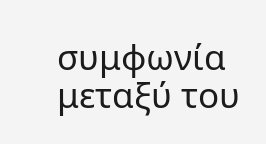συμφωνία μεταξύ του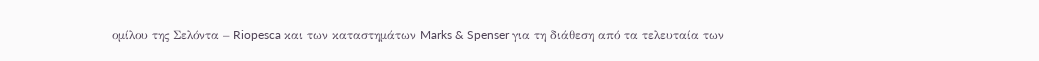ομίλου της Σελόντα – Riopesca και των καταστημάτων Marks & Spenser για τη διάθεση από τα τελευταία των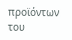προϊόντων του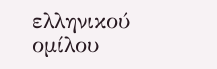ελληνικού ομίλου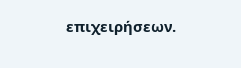επιχειρήσεων.